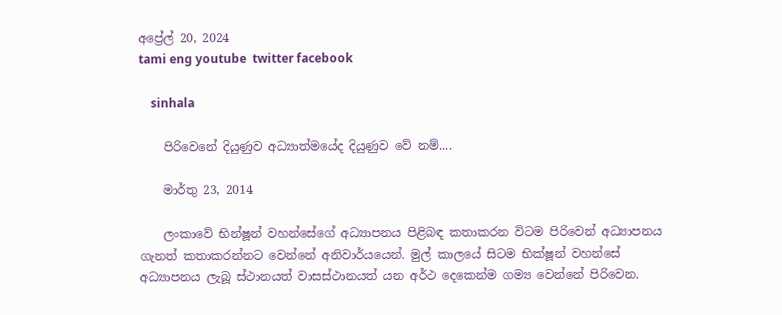අප්‍රේල් 20, 2024
tami eng youtube  twitter facebook

    sinhala

    පිරිවෙනේ දියුණුව අධ්‍යාත්මයේද දියුණුව වේ නම්....

    මාර්තු 23, 2014

    ලංකාවේ භින්ෂූන් වහන්සේගේ අධ්‍යාපනය පිළිබඳ කතාකරන විටම පිරිවෙන් අධ්‍යාපනය ගැනත් කතාකරන්නට වෙන්නේ අනිවාර්යයෙන්. මුල් කාලයේ සිටම භික්ෂූන් වහන්සේ අධ්‍යාපනය ලැබූ ස්ථානයත් වාසස්ථානයත් යන අර්ථ දෙකෙන්ම ගම්‍ය වෙන්නේ පිරිවෙන.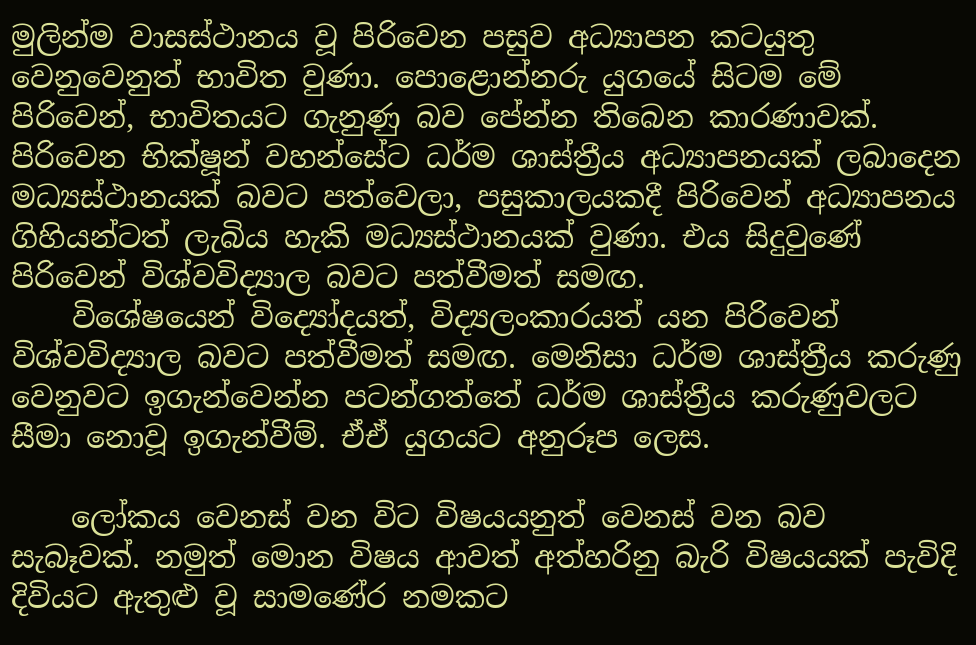මුලින්ම වාසස්ථානය වූ පිරිවෙන පසුව අධ්‍යාපන කටයුතු වෙනුවෙනුත් භාවිත වුණා. පොළොන්නරු යුගයේ සිටම මේ පිරිවෙන්, භාවිතයට ගැනුණු බව පේන්න තිබෙන කාරණාවක්. පිරිවෙන භික්ෂූන් වහන්සේට ධර්ම ශාස්ත්‍රීය අධ්‍යාපනයක් ලබාදෙන මධ්‍යස්ථානයක් බවට පත්වෙලා, පසුකාලයකදී පිරිවෙන් අධ්‍යාපනය ගිහියන්ටත් ලැබිය හැකි මධ්‍යස්ථානයක් වුණා. එය සිදුවුණේ පිරිවෙන් විශ්වවිද්‍යාල බවට පත්වීමත් සමඟ.
    විශේෂයෙන් විද්‍යෝදයත්, විද්‍යලංකාරයත් යන පිරිවෙන් විශ්වවිද්‍යාල බවට පත්වීමත් සමඟ. මෙනිසා ධර්ම ශාස්ත්‍රීය කරුණු වෙනුවට ඉගැන්වෙන්න පටන්ගත්තේ ධර්ම ශාස්ත්‍රීය කරුණුවලට සීමා නොවූ ඉගැන්වීම්. ඒඒ යුගයට අනුරූප ලෙස.

    ලෝකය වෙනස් වන විට විෂයයනුත් වෙනස් වන බව සැබෑවක්. නමුත් මොන විෂය ආවත් අත්හරිනු බැරි විෂයයක් පැවිදි දිවියට ඇතුළු වූ සාමණේර නමකට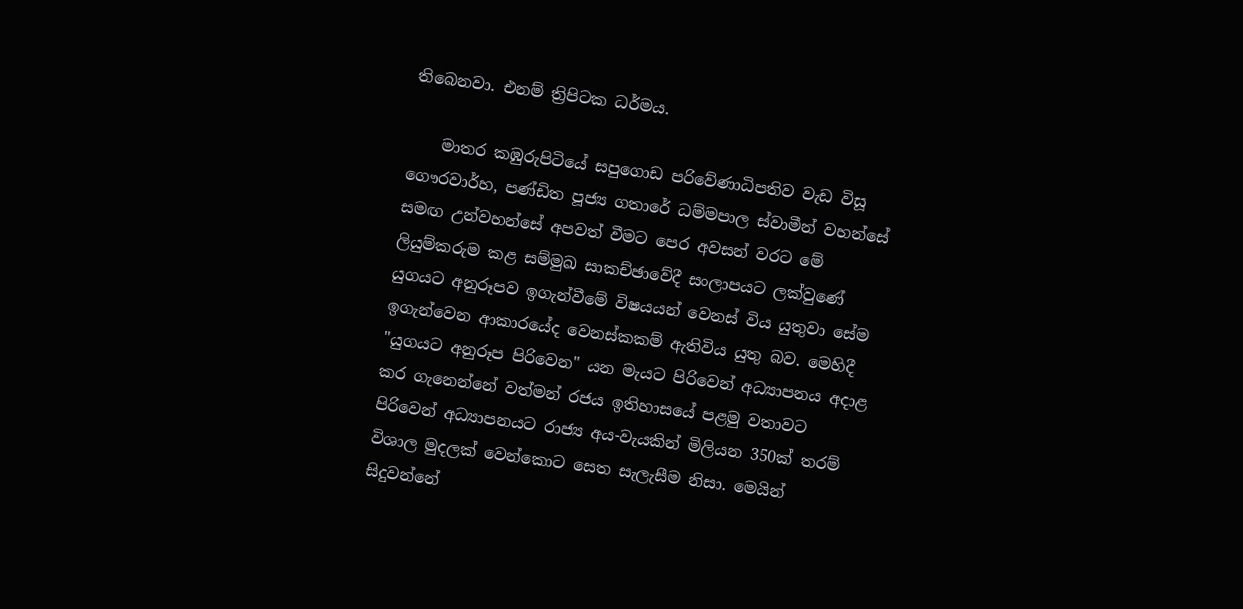තිබෙනවා. එනම් ත්‍රිපිටක ධර්මය.

    මාතර කඹුරුපිටියේ සපුගොඩ පරිවේණාධිපතිව වැඩ විසූ ගෞරවාර්හ, පණ්ඩිත පූජ්‍ය ගතාරේ ධම්මපාල ස්වාමීන් වහන්සේ සමඟ උන්වහන්සේ අපවත් වීමට පෙර අවසන් වරට මේ ලියුම්කරුම කළ සම්මුඛ සාකච්ඡාවේදී සංලාපයට ලක්වුණේ යුගයට අනුරූපව ඉගැන්වීමේ විෂයයන් වෙනස් විය යුතුවා සේම ඉගැන්වෙන ආකාරයේද වෙනස්කකම් ඇතිවිය යුතු බව. මෙහිදී "යුගයට අනුරූප පිරිවෙන" යන මැයට පිරිවෙන් අධ්‍යාපනය අදාළ කර ගැනෙන්නේ වත්මන් රජය ඉතිහාසයේ පළමු වතාවට පිරිවෙන් අධ්‍යාපනයට රාජ්‍ය අය-වැයකින් මිලියන 350ක් තරම් විශාල මුදලක් වෙන්කොට සෙත සැලැසීම නිසා. මෙයින් සිදුවන්නේ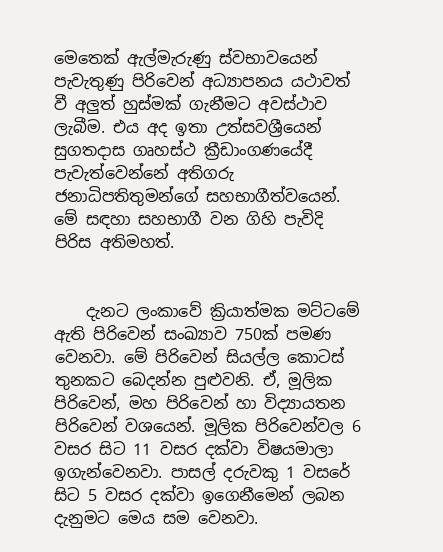මෙතෙක් ඇල්මැරුණු ස්වභාවයෙන් පැවැතුණු පිරිවෙන් අධ්‍යාපනය යථාවත් වී අලුත් හුස්මක් ගැනීමට අවස්ථාව ලැබීම. එය අද ඉතා උත්සවශ්‍රීයෙන් සුගතදාස ගෘහස්ථ ක්‍රීඩාංගණයේදී පැවැත්වෙන්නේ අතිගරු ජනාධිපතිතුමන්ගේ සහභාගීත්වයෙන්. මේ සඳහා සහභාගී වන ගිහි පැවිදි පිරිස අතිමහත්.


    දැනට ලංකාවේ ක්‍රියාත්මක මට්ටමේ ඇති පිරිවෙන් සංඛ්‍යාව 750ක් පමණ වෙනවා. මේ පිරිවෙන් සියල්ල කොටස් තුනකට බෙදන්න පුළුවනි. ඒ, මූලික පිරිවෙන්, මහ පිරිවෙන් හා විද්‍යායතන පිරිවෙන් වශයෙන්. මූලික පිරිවෙන්වල 6 වසර සිට 11 වසර දක්වා විෂයමාලා ඉගැන්වෙනවා. පාසල් දරුවකු 1 වසරේ සිට 5 වසර දක්වා ඉගෙනීමෙන් ලබන දැනුමට මෙය සම වෙනවා.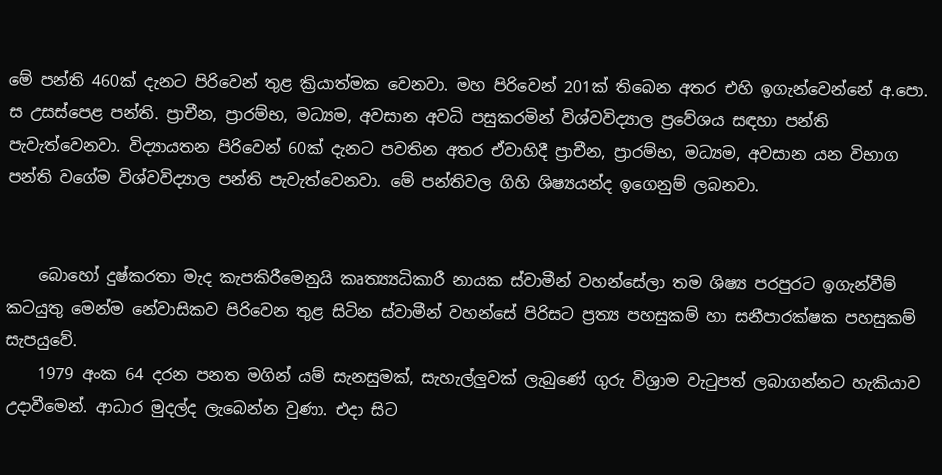මේ පන්ති 460ක් දැනට පිරිවෙන් තුළ ක්‍රියාත්මක වෙනවා. මහ පිරිවෙන් 201ක් තිබෙන අතර එහි ඉගැන්වෙන්නේ අ.පො. ස උසස්පෙළ පන්ති. ප්‍රාචීන, ප්‍රාරම්භ, මධ්‍යම, අවසාන අවධි පසුකරමින් විශ්වවිද්‍යාල ප්‍රවේශය සඳහා පන්ති පැවැත්වෙනවා. විද්‍යායතන පිරිවෙන් 60ක් දැනට පවතින අතර ඒවාහිදී ප්‍රාචීන, ප්‍රාරම්භ, මධ්‍යම, අවසාන යන විභාග පන්ති වගේම විශ්වවිද්‍යාල පන්ති පැවැත්වෙනවා. මේ පන්තිවල ගිහි ශිෂ්‍යයන්ද ඉගෙනුම් ලබනවා.


    බොහෝ දුෂ්කරතා මැද කැපකිරීමෙනුයි කෘත්‍ය්‍යධිකාරී නායක ස්වාමීන් වහන්සේලා තම ශිෂ්‍ය පරපුරට ඉගැන්වීම් කටයුතු මෙන්ම නේවාසිකව පිරිවෙන තුළ සිටින ස්වාමීන් වහන්සේ පිරිසට ප්‍රත්‍ය පහසුකම් හා සනීපාරක්ෂක පහසුකම් සැපයුවේ.
    1979 අංක 64 දරන පනත මගින් යම් සැනසුමක්, සැහැල්ලුවක් ලැබුණේ ගුරු විශ්‍රාම වැටුපත් ලබාගන්නට හැකියාව උදාවීමෙන්. ආධාර මුදල්ද ලැබෙන්න වුණා. එදා සිට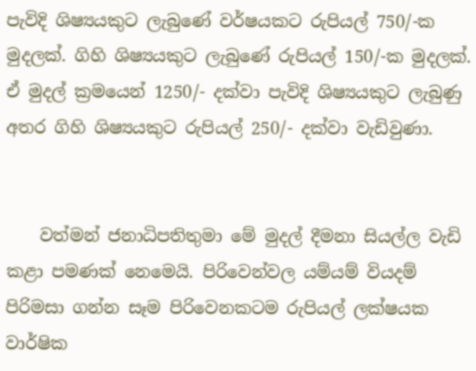පැවිදි ශිෂ්‍යයකුට ලැබුණේ වර්ෂයකට රුපියල් 750/-ක මුදලක්. ගිහි ශිෂ්‍යයකුට ලැබුණේ රුපියල් 150/-ක මුදලක්. ඒ මුදල් ක්‍රමයෙන් 1250/- දක්වා පැවිදි ශිෂ්‍යයකුට ලැබුණු අතර ගිහි ශිෂ්‍යයකුට රුපියල් 250/- දක්වා වැඩිවුණා.


    වත්මන් ජනාධිපතිතුමා මේ මුදල් දීමනා සියල්ල වැඩි කළා පමණක් නෙමෙයි. පිරිවෙන්වල යම්යම් වියදම් පිරිමසා ගන්න සෑම පිරිවෙනකටම රුපියල් ලක්ෂයක වාර්ෂික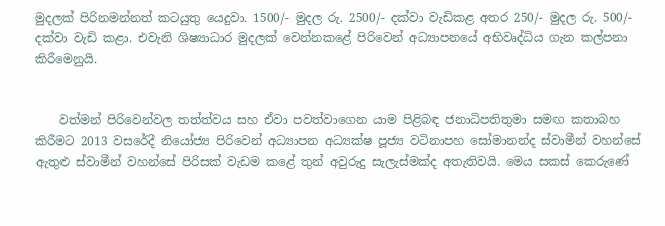මුදලක් පිරිනමන්නත් කටයුතු යෙදුවා. 1500/- මුදල රු. 2500/- දක්වා වැඩිකළ අතර 250/- මුදල රු. 500/- දක්වා වැඩි කළා. එවැනි ශිෂ්‍යාධාර මුදලක් වෙන්නකළේ පිරිවෙන් අධ්‍යාපනයේ අභිවෘද්ධිය ගැන කල්පනා කිරීමෙනුයි.


    වත්මන් පිරිවෙන්වල තත්ත්වය සහ ඒවා පවත්වාගෙන යාම පිළිබඳ ජනාධිපතිතුමා සමඟ කතාබහ කිරීමට 2013 වසරේදී නියෝජ්‍ය පිරිවෙන් අධ්‍යාපන අධ්‍යක්ෂ පූජ්‍ය වටිනාපහ සෝමානන්ද ස්වාමීන් වහන්සේ ඇතුළු ස්වාමීන් වහන්සේ පිරිසක් වැඩම කළේ තුන් අවුරුදු සැලැස්මක්ද අතැතිවයි. මෙය සකස් කෙරුණේ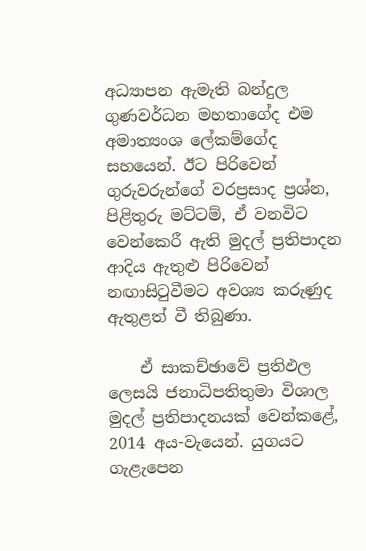අධ්‍යාපන ඇමැති බන්දුල ගුණවර්ධන මහතාගේද එම අමාත්‍යංශ ලේකම්ගේද සහයෙන්. ඊට පිරිවෙන් ගුරුවරුන්ගේ වරප්‍රසාද ප්‍රශ්න, පිළිතුරු මට්ටම්, ඒ වනවිට වෙන්කෙරී ඇති මුදල් ප්‍රතිපාදන ආදිය ඇතුළු පිරිවෙන් නඟාසිටුවීමට අවශ්‍ය කරුණුද ඇතුළත් වී තිබුණා.

    ඒ සාකච්ඡාවේ ප්‍රතිඵල ලෙසයි ජනාධිපතිතුමා විශාල මුදල් ප්‍රතිපාදනයක් වෙන්කළේ, 2014 අය-වැයෙන්. යුගයට ගැළැපෙන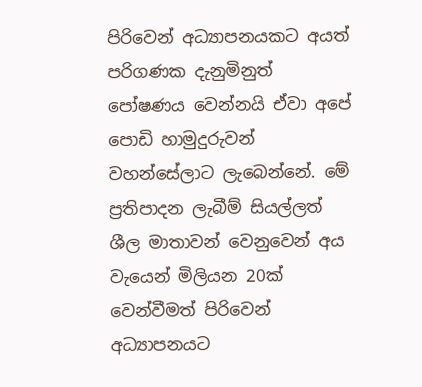පිරිවෙන් අධ්‍යාපනයකට අයත් පරිගණක දැනුමිනුත් පෝෂණය වෙන්නයි ඒවා අපේ පොඩි හාමුදුරුවන් වහන්සේලාට ලැබෙන්නේ. මේ ප්‍රතිපාදන ලැබීම් සියල්ලත් ශීල මාතාවන් වෙනුවෙන් අය වැයෙන් මිලියන 20ක් වෙන්වීමත් පිරිවෙන් අධ්‍යාපනයට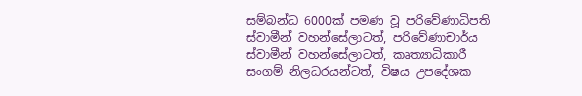සම්බන්ධ 6000ක් පමණ වූ පරිවේණාධිපති ස්වාමීන් වහන්සේලාටත්, පරිවේණාචාර්ය ස්වාමීන් වහන්සේලාටත්, කෘත්‍යාධිකාරී සංගම් නිලධරයන්ටත්, විෂය උපදේශක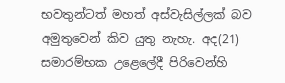භවතුන්ටත් මහත් අස්වැසිල්ලක් බව අමුතුවෙන් කිව යුතු නැහැ. අද(21) සමාරම්භක උළෙලේදී පිරිවෙන්හි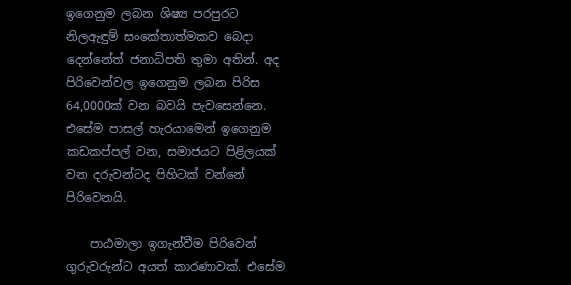ඉගෙනුම ලබන ශිෂ්‍ය පරපුරට නිලඇඳුම් ‍සංකේතාත්මකව බෙදා දෙන්නේත් ජනාධිපති තුමා අතින්. අද පිරිවෙන්වල ඉගෙනුම ලබන පිරිස 64,0000ක් වන බවයි පැවසෙන්නෙ. එසේම පාසල් හැරයාමෙන් ඉගෙනුම කඩකප්පල් වන, සමාජයට පිළිලයක් වන දරුවන්ටද පිහිටක් වන්නේ පිරිවෙනයි.

    පාඨමාලා ඉගැන්වීම පිරිවෙන් ගුරුවරුන්ට අයත් කාරණාවක්. එසේම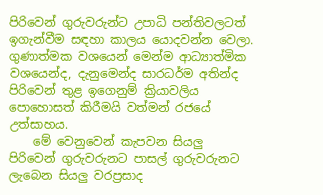පිරිවෙන් ගුරුවරුන්ට උපාධි පන්තිවලටත් ඉගැන්වීම සඳහා කාලය යොදවන්න වෙලා. ගුණාත්මක වශයෙන් මෙන්ම ආධ්‍යාත්මික වශයෙන්ද, දැනුමෙන්ද සාරධර්ම අතින්ද පිරිවෙන් තුළ ඉගෙනුම් ක්‍රියාවලිය පොහොසත් කිරීමයි වත්මන් රජයේ උත්සාහය.
    මේ වෙනුවෙන් කැපවන සියලු පිරිවෙන් ගුරුවරුනට පාසල් ගුරුවරුනට ලැබෙන සියලු වරප්‍රසාද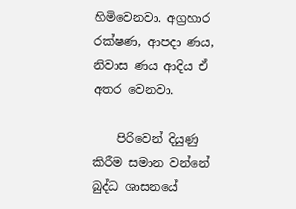හිමිවෙනවා. අග්‍රහාර රක්ෂණ, ආපදා ණය, නිවාස ණය ආදිය ඒ අතර වෙනවා.

    පිරිවෙන් දියුණු කිරීම සමාන වන්නේ බුද්ධ ශාසනයේ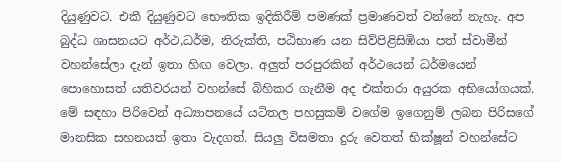දියුණුවට. එකී දියුණුවට භෞතික ඉදිකිරීම් පමණක් ප්‍රමාණවත් වන්නේ නැහැ. අප බුද්ධ ශාසනයට අර්ථ,ධර්ම, නිරුක්ති, පඨිභාණ යන සිව්පිළිසිඹියා පත් ස්වාමීන් වහන්සේලා දැන් ඉතා හිඟ වෙලා. අලුත් පරපුරකින් අර්ථයෙන් ධර්මයෙන් පොහොසත් යතිවරයන් වහන්සේ බිහිකර ගැනීම අද එක්තරා අයුරක අභියෝගයක්. මේ සඳහා පිරිවෙන් අධ්‍යාපනයේ යටිතල පහසුකම් වගේම ඉගෙනුම් ලබන පිරිසගේ මානසික සහනයත් ඉතා වැදගත්. සියලු විසමතා දුරු වෙතත් භික්ෂූන් වහන්සේට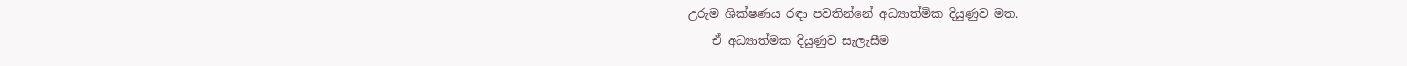උරුම ශික්ෂණය රඳා පවතින්නේ අධ්‍යාත්මික දියුණුව මත.
    ඒ අධ්‍යාත්මක දියුණුව සැලැසීම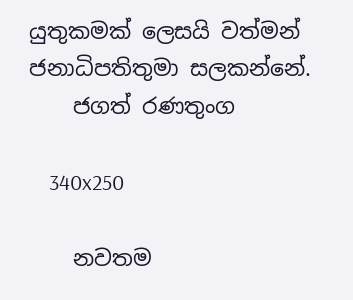යුතුකමක් ලෙසයි වත්මන් ජනාධිපතිතුමා සලකන්නේ.
    ජගත් රණතුංග

    340x250

    නවතම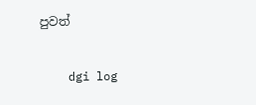පුවත්

    dgi log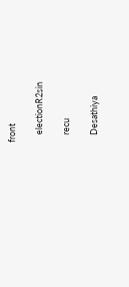front

    electionR2sin

    recu

    Desathiya